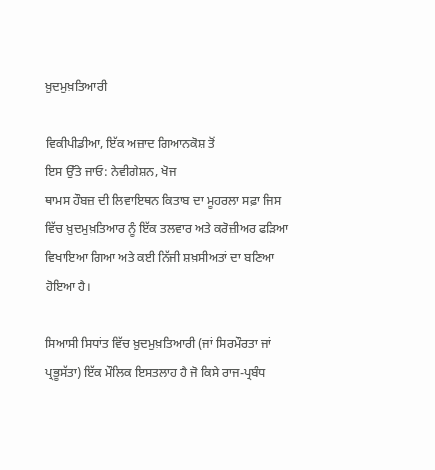ਖ਼ੁਦਮੁਖ਼ਤਿਆਰੀ

ਵਿਕੀਪੀਡੀਆ, ਇੱਕ ਅਜ਼ਾਦ ਗਿਆਨਕੋਸ਼ ਤੋਂ
ਇਸ ਉੱਤੇ ਜਾਓ: ਨੇਵੀਗੇਸ਼ਨ, ਖੋਜ
ਥਾਮਸ ਹੌਬਜ਼ ਦੀ ਲਿਵਾਇਥਨ ਕਿਤਾਬ ਦਾ ਮੂਹਰਲਾ ਸਫ਼ਾ ਜਿਸ ਵਿੱਚ ਖ਼ੁਦਮੁਖ਼ਤਿਆਰ ਨੂੰ ਇੱਕ ਤਲਵਾਰ ਅਤੇ ਕਰੋਜ਼ੀਅਰ ਫੜਿਆ ਵਿਖਾਇਆ ਗਿਆ ਅਤੇ ਕਈ ਨਿੱਜੀ ਸ਼ਖ਼ਸੀਅਤਾਂ ਦਾ ਬਣਿਆ ਹੋਇਆ ਹੈ।

ਸਿਆਸੀ ਸਿਧਾਂਤ ਵਿੱਚ ਖ਼ੁਦਮੁਖ਼ਤਿਆਰੀ (ਜਾਂ ਸਿਰਮੌਰਤਾ ਜਾਂ ਪ੍ਰਭੂਸੱਤਾ) ਇੱਕ ਮੌਲਿਕ ਇਸਤਲਾਹ ਹੈ ਜੋ ਕਿਸੇ ਰਾਜ-ਪ੍ਰਬੰਧ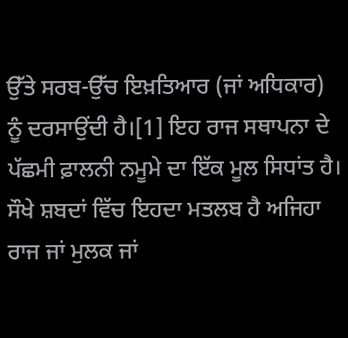ਉੱਤੇ ਸਰਬ-ਉੱਚ ਇਖ਼ਤਿਆਰ (ਜਾਂ ਅਧਿਕਾਰ) ਨੂੰ ਦਰਸਾਉਂਦੀ ਹੈ।[1] ਇਹ ਰਾਜ ਸਥਾਪਨਾ ਦੇ ਪੱਛਮੀ ਫ਼ਾਲਨੀ ਨਮੂਮੇ ਦਾ ਇੱਕ ਮੂਲ ਸਿਧਾਂਤ ਹੈ। ਸੌਖੇ ਸ਼ਬਦਾਂ ਵਿੱਚ ਇਹਦਾ ਮਤਲਬ ਹੈ ਅਜਿਹਾ ਰਾਜ ਜਾਂ ਮੁਲਕ ਜਾਂ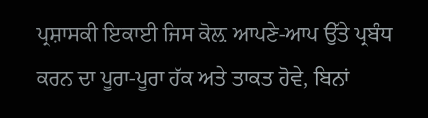ਪ੍ਰਸ਼ਾਸਕੀ ਇਕਾਈ ਜਿਸ ਕੋਲ਼ ਆਪਣੇ-ਆਪ ਉੱਤੇ ਪ੍ਰਬੰਧ ਕਰਨ ਦਾ ਪੂਰਾ-ਪੂਰਾ ਹੱਕ ਅਤੇ ਤਾਕਤ ਹੋਵੇ, ਬਿਨਾਂ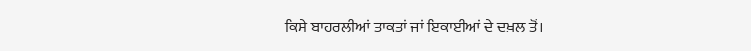ਕਿਸੇ ਬਾਹਰਲੀਆਂ ਤਾਕਤਾਂ ਜਾਂ ਇਕਾਈਆਂ ਦੇ ਦਖ਼ਲ ਤੋਂ।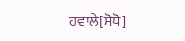ਹਵਾਲੇ[ਸੋਧੋ]